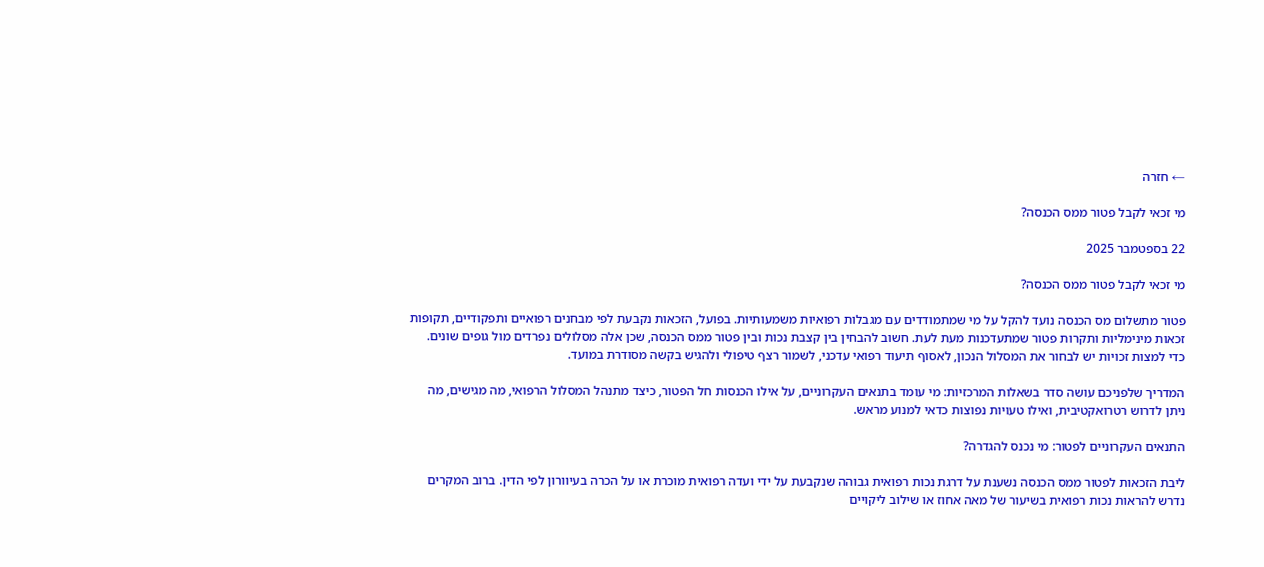← חזרה

מי זכאי לקבל פטור ממס הכנסה?

22 בספטמבר 2025

מי זכאי לקבל פטור ממס הכנסה?

פטור מתשלום מס הכנסה נועד להקל על מי שמתמודדים עם מגבלות רפואיות משמעותיות. בפועל, הזכאות נקבעת לפי מבחנים רפואיים ותפקודיים, תקופות זכאות מינימליות ותקרות פטור שמתעדכנות מעת לעת. חשוב להבחין בין קצבת נכות ובין פטור ממס הכנסה, שכן אלה מסלולים נפרדים מול גופים שונים. כדי למצות זכויות יש לבחור את המסלול הנכון, לאסוף תיעוד רפואי עדכני, לשמור רצף טיפולי ולהגיש בקשה מסודרת במועד.

המדריך שלפניכם עושה סדר בשאלות המרכזיות: מי עומד בתנאים העקרוניים, על אילו הכנסות חל הפטור, כיצד מתנהל המסלול הרפואי, מה מגישים, מה ניתן לדרוש רטרואקטיבית, ואילו טעויות נפוצות כדאי למנוע מראש.

התנאים העקרוניים לפטור: מי נכנס להגדרה?

ליבת הזכאות לפטור ממס הכנסה נשענת על דרגת נכות רפואית גבוהה שנקבעת על ידי ועדה רפואית מוכרת או על הכרה בעיוורון לפי הדין. ברוב המקרים נדרש להראות נכות רפואית בשיעור של מאה אחוז או שילוב ליקויים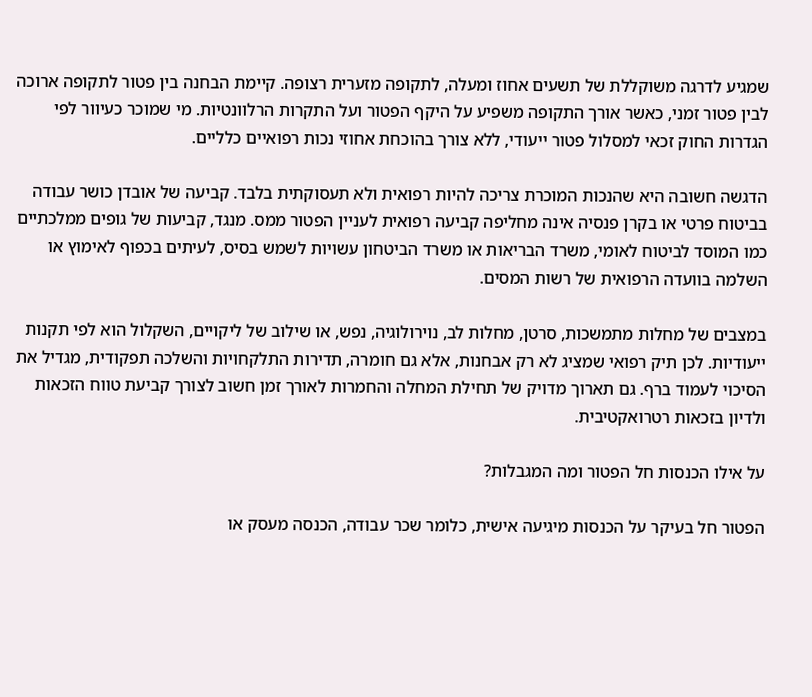שמגיע לדרגה משוקללת של תשעים אחוז ומעלה, לתקופה מזערית רצופה. קיימת הבחנה בין פטור לתקופה ארוכה לבין פטור זמני, כאשר אורך התקופה משפיע על היקף הפטור ועל התקרות הרלוונטיות. מי שמוכר כעיוור לפי הגדרות החוק זכאי למסלול פטור ייעודי, ללא צורך בהוכחת אחוזי נכות רפואיים כלליים.

הדגשה חשובה היא שהנכות המוכרת צריכה להיות רפואית ולא תעסוקתית בלבד. קביעה של אובדן כושר עבודה בביטוח פרטי או בקרן פנסיה אינה מחליפה קביעה רפואית לעניין הפטור ממס. מנגד, קביעות של גופים ממלכתיים כמו המוסד לביטוח לאומי, משרד הבריאות או משרד הביטחון עשויות לשמש בסיס, לעיתים בכפוף לאימוץ או השלמה בוועדה הרפואית של רשות המסים.

במצבים של מחלות מתמשכות, סרטן, מחלות לב, נוירולוגיה, נפש, או שילוב של ליקויים, השקלול הוא לפי תקנות ייעודיות. לכן תיק רפואי שמציג לא רק אבחנות, אלא גם חומרה, תדירות התלקחויות והשלכה תפקודית, מגדיל את הסיכוי לעמוד ברף. גם תארוך מדויק של תחילת המחלה והחמרות לאורך זמן חשוב לצורך קביעת טווח הזכאות ולדיון בזכאות רטרואקטיבית.

על אילו הכנסות חל הפטור ומה המגבלות?

הפטור חל בעיקר על הכנסות מיגיעה אישית, כלומר שכר עבודה, הכנסה מעסק או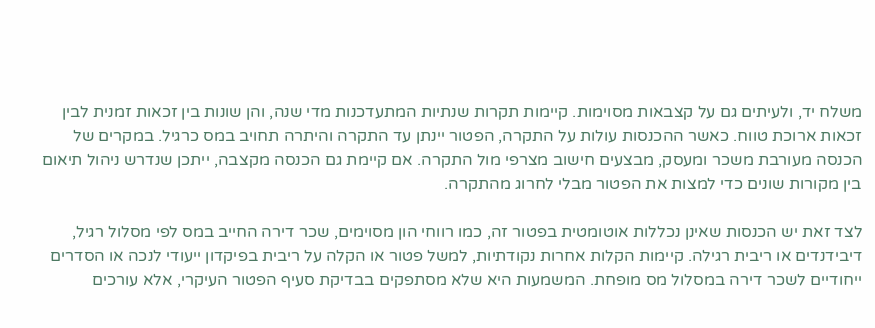משלח יד, ולעיתים גם על קצבאות מסוימות. קיימות תקרות שנתיות המתעדכנות מדי שנה, והן שונות בין זכאות זמנית לבין זכאות ארוכת טווח. כאשר ההכנסות עולות על התקרה, הפטור יינתן עד התקרה והיתרה תחויב במס כרגיל. במקרים של הכנסה מעורבת משכר ומעסק, מבצעים חישוב מצרפי מול התקרה. אם קיימת גם הכנסה מקצבה, ייתכן שנדרש ניהול תיאום בין מקורות שונים כדי למצות את הפטור מבלי לחרוג מהתקרה.

לצד זאת יש הכנסות שאינן נכללות אוטומטית בפטור זה, כמו רווחי הון מסוימים, שכר דירה החייב במס לפי מסלול רגיל, דיבידנדים או ריבית רגילה. קיימות הקלות אחרות נקודתיות, למשל פטור או הקלה על ריבית בפיקדון ייעודי לנכה או הסדרים ייחודיים לשכר דירה במסלול מס מופחת. המשמעות היא שלא מסתפקים בבדיקת סעיף הפטור העיקרי, אלא עורכים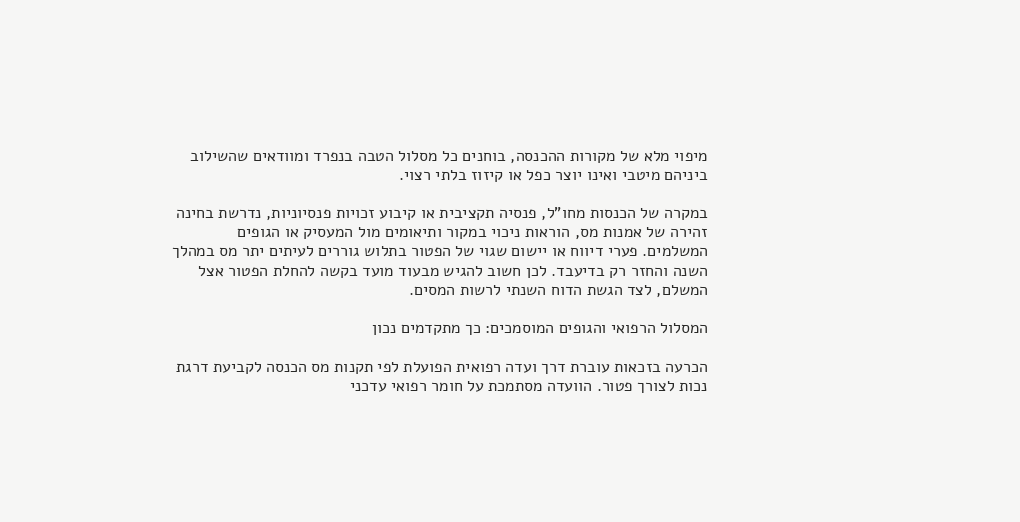מיפוי מלא של מקורות ההכנסה, בוחנים כל מסלול הטבה בנפרד ומוודאים שהשילוב ביניהם מיטבי ואינו יוצר כפל או קיזוז בלתי רצוי.

במקרה של הכנסות מחו"ל, פנסיה תקציבית או קיבוע זכויות פנסיוניות, נדרשת בחינה זהירה של אמנות מס, הוראות ניכוי במקור ותיאומים מול המעסיק או הגופים המשלמים. פערי דיווח או יישום שגוי של הפטור בתלוש גוררים לעיתים יתר מס במהלך השנה והחזר רק בדיעבד. לכן חשוב להגיש מבעוד מועד בקשה להחלת הפטור אצל המשלם, לצד הגשת הדוח השנתי לרשות המסים.

המסלול הרפואי והגופים המוסמכים: כך מתקדמים נכון

הכרעה בזכאות עוברת דרך ועדה רפואית הפועלת לפי תקנות מס הכנסה לקביעת דרגת נכות לצורך פטור. הוועדה מסתמכת על חומר רפואי עדכני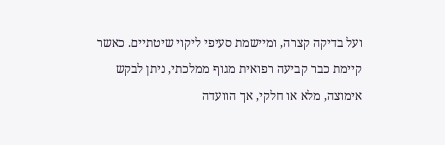ועל בדיקה קצרה, ומיישמת סעיפי ליקוי שיטתיים. כאשר קיימת כבר קביעה רפואית מגוף ממלכתי, ניתן לבקש אימוצה, מלא או חלקי, אך הוועדה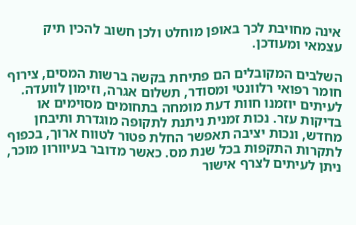אינה מחויבת לכך באופן מוחלט ולכן חשוב להכין תיק עצמאי ומעודכן.

השלבים המקובלים הם פתיחת בקשה ברשות המסים, צירוף חומר רפואי רלוונטי ומסודר, תשלום אגרה, וזימון לוועדה. לעיתים יוזמנו חוות דעת מומחה בתחומים מסוימים או בדיקות עזר. נכות זמנית ניתנת לתקופה מוגדרת ותיבחן מחדש, ונכות יציבה תאפשר החלת פטור לטווח ארוך, בכפוף לתקרות התקפות בכל שנת מס. כאשר מדובר בעיוורון מוכר, ניתן לעיתים לצרף אישור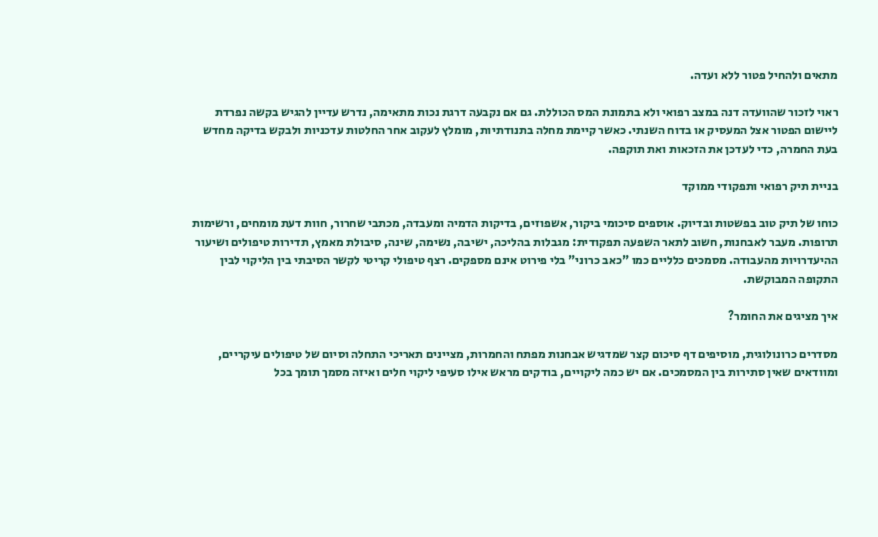מתאים ולהחיל פטור ללא ועדה.

ראוי לזכור שהוועדה דנה במצב רפואי ולא בתמונת המס הכוללת. גם אם נקבעה דרגת נכות מתאימה, נדרש עדיין להגיש בקשה נפרדת ליישום הפטור אצל המעסיק או בדוח השנתי. כאשר קיימת מחלה בתנודתיות, מומלץ לעקוב אחר החלטות עדכניות ולבקש בדיקה מחדש בעת החמרה, כדי לעדכן את הזכאות ואת תוקפה.

בניית תיק רפואי ותפקודי ממוקד

כוחו של תיק טוב בפשטות ובדיוק. אוספים סיכומי ביקור, אשפוזים, בדיקות הדמיה ומעבדה, מכתבי שחרור, חוות דעת מומחים, ורשימות תרופות. מעבר לאבחנות, חשוב לתאר השפעה תפקודית: מגבלות בהליכה, ישיבה, נשימה, שינה, סיבולת מאמץ, תדירות טיפולים ושיעור ההיעדרויות מהעבודה. מסמכים כלליים כמו "כאב כרוני" בלי פירוט אינם מספקים. רצף טיפולי קריטי לקשר הסיבתי בין הליקוי לבין התקופה המבוקשת.

איך מציגים את החומר?

מסדרים כרונולוגית, מוסיפים דף סיכום קצר שמדגיש אבחנות מפתח והחמרות, מציינים תאריכי התחלה וסיום של טיפולים עיקריים, ומוודאים שאין סתירות בין המסמכים. אם יש כמה ליקויים, בודקים מראש אילו סעיפי ליקוי חלים ואיזה מסמך תומך בכל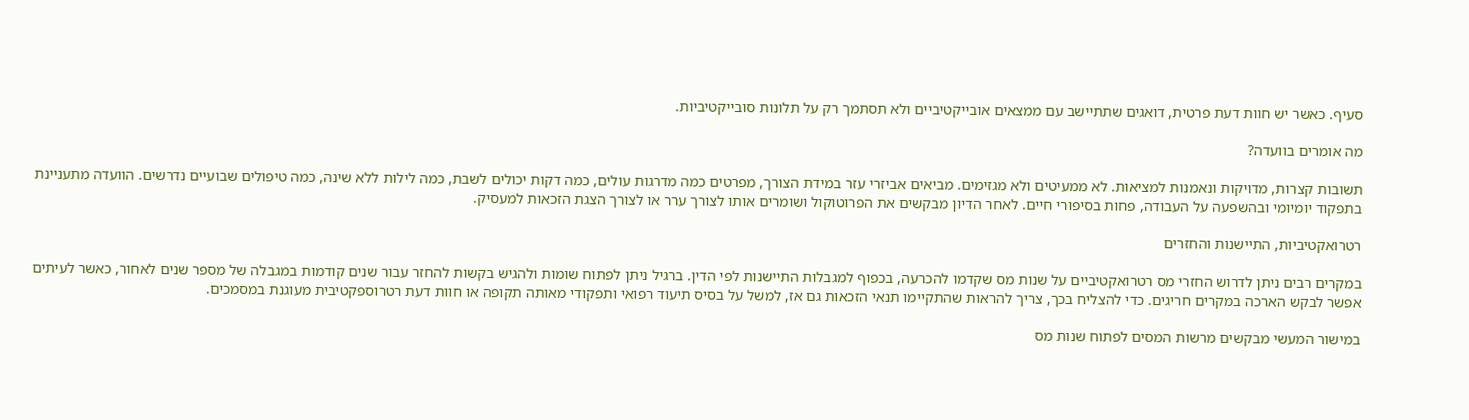סעיף. כאשר יש חוות דעת פרטית, דואגים שתתיישב עם ממצאים אובייקטיביים ולא תסתמך רק על תלונות סובייקטיביות.

מה אומרים בוועדה?

תשובות קצרות, מדויקות ונאמנות למציאות. לא ממעיטים ולא מגזימים. מביאים אביזרי עזר במידת הצורך, מפרטים כמה מדרגות עולים, כמה דקות יכולים לשבת, כמה לילות ללא שינה, כמה טיפולים שבועיים נדרשים. הוועדה מתעניינת בתפקוד יומיומי ובהשפעה על העבודה, פחות בסיפורי חיים. לאחר הדיון מבקשים את הפרוטוקול ושומרים אותו לצורך ערר או לצורך הצגת הזכאות למעסיק.

רטרואקטיביות, התיישנות והחזרים

במקרים רבים ניתן לדרוש החזרי מס רטרואקטיביים על שנות מס שקדמו להכרעה, בכפוף למגבלות התיישנות לפי הדין. ברגיל ניתן לפתוח שומות ולהגיש בקשות להחזר עבור שנים קודמות במגבלה של מספר שנים לאחור, כאשר לעיתים אפשר לבקש הארכה במקרים חריגים. כדי להצליח בכך, צריך להראות שהתקיימו תנאי הזכאות גם אז, למשל על בסיס תיעוד רפואי ותפקודי מאותה תקופה או חוות דעת רטרוספקטיבית מעוגנת במסמכים.

במישור המעשי מבקשים מרשות המסים לפתוח שנות מס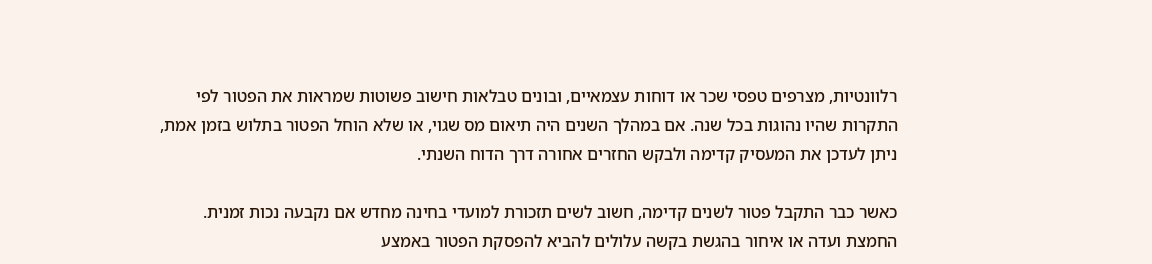רלוונטיות, מצרפים טפסי שכר או דוחות עצמאיים, ובונים טבלאות חישוב פשוטות שמראות את הפטור לפי התקרות שהיו נהוגות בכל שנה. אם במהלך השנים היה תיאום מס שגוי, או שלא הוחל הפטור בתלוש בזמן אמת, ניתן לעדכן את המעסיק קדימה ולבקש החזרים אחורה דרך הדוח השנתי.

כאשר כבר התקבל פטור לשנים קדימה, חשוב לשים תזכורת למועדי בחינה מחדש אם נקבעה נכות זמנית. החמצת ועדה או איחור בהגשת בקשה עלולים להביא להפסקת הפטור באמצע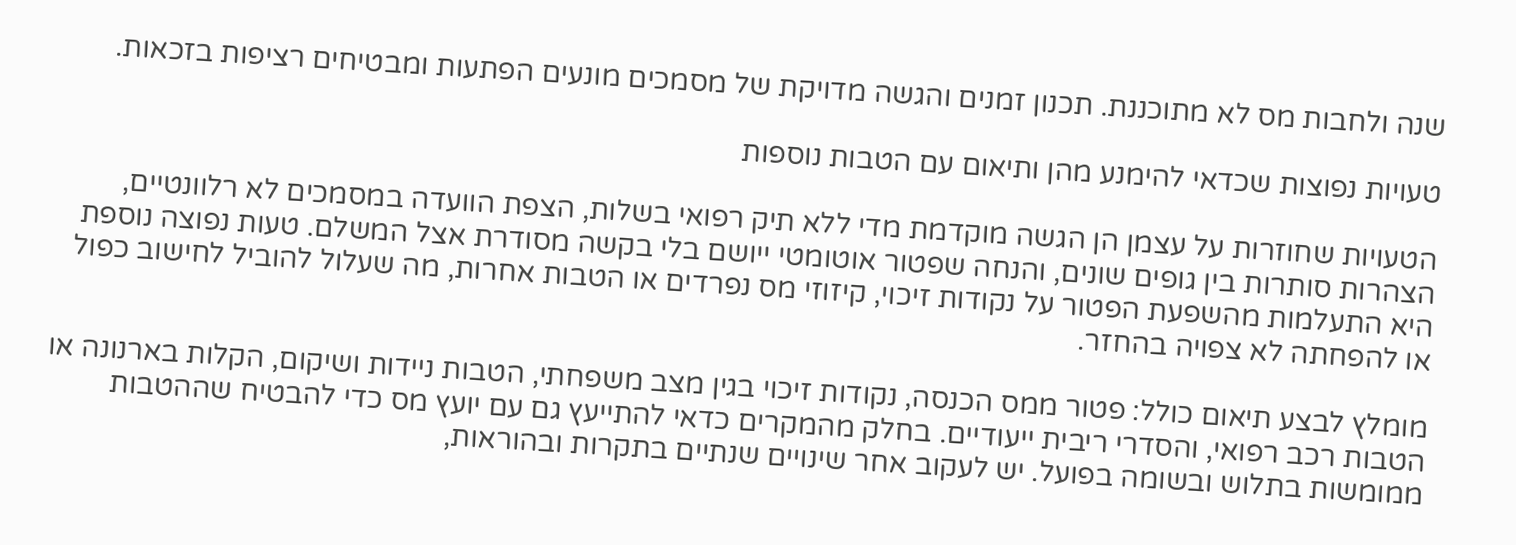שנה ולחבות מס לא מתוכננת. תכנון זמנים והגשה מדויקת של מסמכים מונעים הפתעות ומבטיחים רציפות בזכאות.

טעויות נפוצות שכדאי להימנע מהן ותיאום עם הטבות נוספות

הטעויות שחוזרות על עצמן הן הגשה מוקדמת מדי ללא תיק רפואי בשלות, הצפת הוועדה במסמכים לא רלוונטיים, הצהרות סותרות בין גופים שונים, והנחה שפטור אוטומטי ייושם בלי בקשה מסודרת אצל המשלם. טעות נפוצה נוספת היא התעלמות מהשפעת הפטור על נקודות זיכוי, קיזוזי מס נפרדים או הטבות אחרות, מה שעלול להוביל לחישוב כפול או להפחתה לא צפויה בהחזר.

מומלץ לבצע תיאום כולל: פטור ממס הכנסה, נקודות זיכוי בגין מצב משפחתי, הטבות ניידות ושיקום, הקלות בארנונה או הטבות רכב רפואי, והסדרי ריבית ייעודיים. בחלק מהמקרים כדאי להתייעץ גם עם יועץ מס כדי להבטיח שההטבות ממומשות בתלוש ובשומה בפועל. יש לעקוב אחר שינויים שנתיים בתקרות ובהוראות,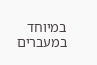במיוחד במעברים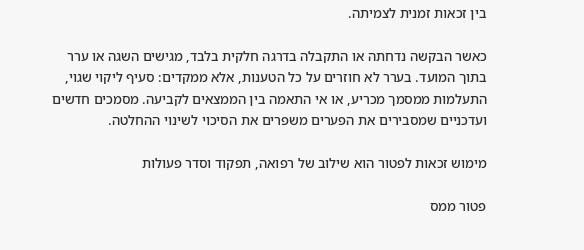בין זכאות זמנית לצמיתה.

כאשר הבקשה נדחתה או התקבלה בדרגה חלקית בלבד, מגישים השגה או ערר בתוך המועד. בערר לא חוזרים על כל הטענות, אלא ממקדים: סעיף ליקוי שגוי, התעלמות ממסמך מכריע, או אי התאמה בין הממצאים לקביעה. מסמכים חדשים ועדכניים שמסבירים את הפערים משפרים את הסיכוי לשינוי ההחלטה.

מימוש זכאות לפטור הוא שילוב של רפואה, תפקוד וסדר פעולות

פטור ממס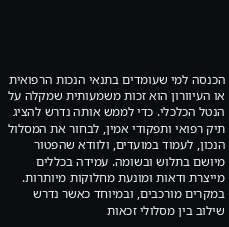הכנסה למי שעומדים בתנאי הנכות הרפואית או העיוורון הוא זכות משמעותית שמקלה על הנטל הכלכלי. כדי לממש אותה נדרש להציג תיק רפואי ותפקודי אמין, לבחור את המסלול הנכון, לעמוד במועדים, ולוודא שהפטור מיושם בתלוש ובשומה. עמידה בכללים מייצרת ודאות ומונעת מחלוקות מיותרות. במקרים מורכבים, ובמיוחד כאשר נדרש שילוב בין מסלולי זכאות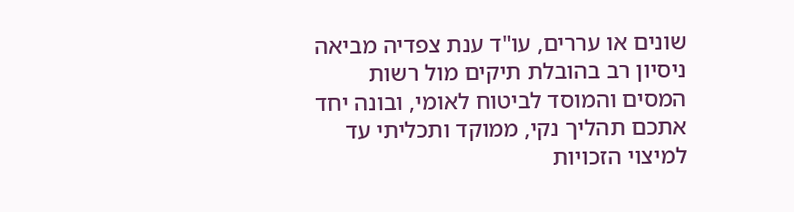שונים או עררים, עו"ד ענת צפדיה מביאה ניסיון רב בהובלת תיקים מול רשות המסים והמוסד לביטוח לאומי, ובונה יחד אתכם תהליך נקי, ממוקד ותכליתי עד למיצוי הזכויות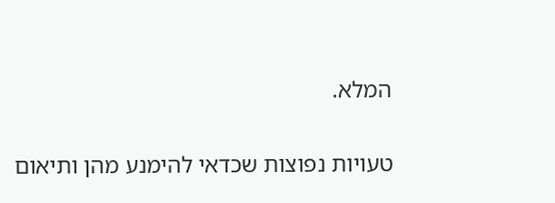המלא.

טעויות נפוצות שכדאי להימנע מהן ותיאום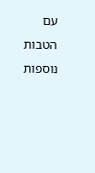עם הטבות נוספות